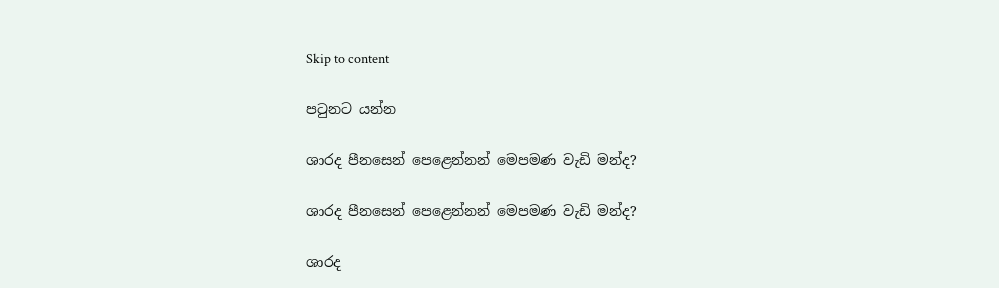Skip to content

පටුනට යන්න

ශාරද පීනසෙන් පෙළෙන්නන් මෙපමණ වැඩි මන්ද?

ශාරද පීනසෙන් පෙළෙන්නන් මෙපමණ වැඩි මන්ද?

ශාරද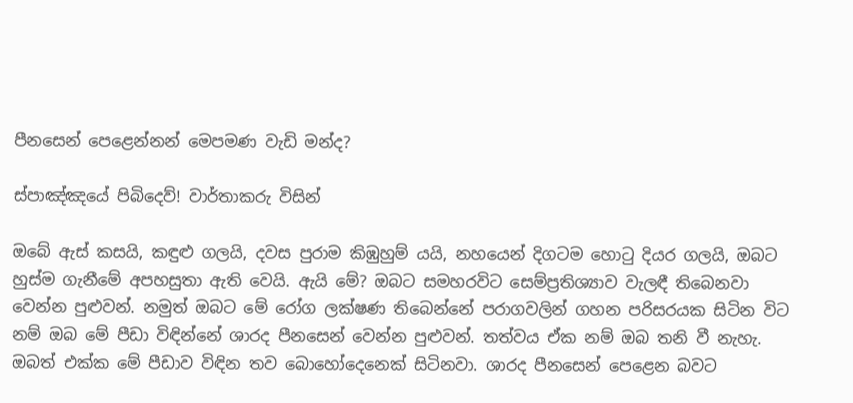පීනසෙන් පෙළෙන්නන් මෙපමණ වැඩි මන්ද?

ස්පාඤ්ඤයේ පිබිදෙව්! වාර්තාකරු විසින්

ඔබේ ඇස් කසයි, කඳුළු ගලයි, දවස පුරාම කිඹුහුම් යයි, නහයෙන් දිගටම හොටු දියර ගලයි, ඔබට හුස්ම ගැනීමේ අපහසුතා ඇති වෙයි. ඇයි මේ? ඔබට සමහරවිට සෙම්ප්‍රතිශ්‍යාව වැලඳී තිබෙනවා වෙන්න පුළුවන්. නමුත් ඔබට මේ රෝග ලක්ෂණ තිබෙන්නේ පරාගවලින් ගහන පරිසරයක සිටින විට නම් ඔබ මේ පීඩා විඳින්නේ ශාරද පීනසෙන් වෙන්න පුළුවන්. තත්වය ඒක නම් ඔබ තනි වී නැහැ. ඔබත් එක්ක මේ පීඩාව විඳින තව බොහෝදෙනෙක් සිටිනවා. ශාරද පීනසෙන් පෙළෙන බවට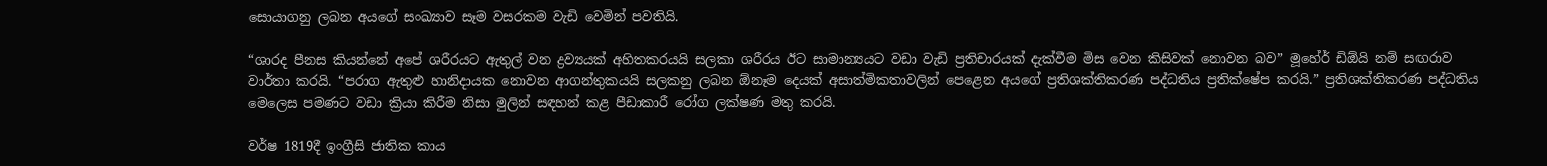සොයාගනු ලබන අයගේ සංඛ්‍යාව සෑම වසරකම වැඩි වෙමින් පවතියි.

“ශාරද පීනස කියන්නේ අපේ ශරීරයට ඇතුල් වන ද්‍රව්‍යයක් අහිතකරයයි සලකා ශරීරය ඊට සාමාන්‍යයට වඩා වැඩි ප්‍රතිචාරයක් දැක්වීම මිස වෙන කිසිවක් නොවන බව” මූහේර් ඩිඕයි නම් සඟරාව වාර්තා කරයි. “පරාග ඇතුළු හානිදායක නොවන ආගන්තුකයයි සලකනු ලබන ඕනෑම දෙයක් අසාත්මිකතාවලින් පෙළෙන අයගේ ප්‍රතිශක්තිකරණ පද්ධතිය ප්‍රතික්ෂේප කරයි.” ප්‍රතිශක්තිකරණ පද්ධතිය මෙලෙස පමණට වඩා ක්‍රියා කිරීම නිසා මුලින් සඳහන් කළ පීඩාකාරී රෝග ලක්ෂණ මතු කරයි.

වර්ෂ 1819දී ඉංග්‍රීසි ජාතික කාය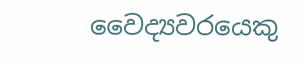වෛද්‍යවරයෙකු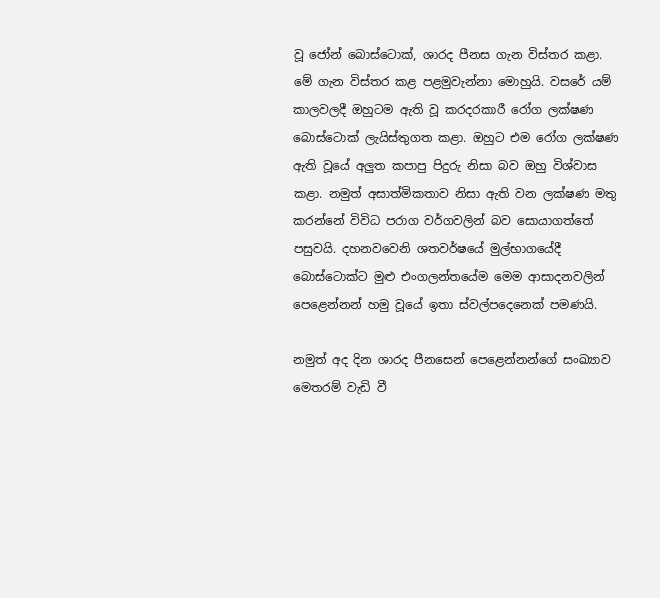වූ ජෝන් බොස්ටොක්, ශාරද පීනස ගැන විස්තර කළා. මේ ගැන විස්තර කළ පළමුවැන්නා මොහුයි. වසරේ යම් කාලවලදී ඔහුටම ඇති වූ කරදරකාරී රෝග ලක්ෂණ බොස්ටොක් ලැයිස්තුගත කළා. ඔහුට එම රෝග ලක්ෂණ ඇති වූයේ අලුත කපාපු පිදුරු නිසා බව ඔහු විශ්වාස කළා. නමුත් අසාත්මිකතාව නිසා ඇති වන ලක්ෂණ මතු කරන්නේ විවිධ පරාග වර්ගවලින් බව සොයාගත්තේ පසුවයි. දහනවවෙනි ශතවර්ෂයේ මුල්භාගයේදී බොස්ටොක්ට මුළු එංගලන්තයේම මෙම ආසාදනවලින් පෙළෙන්නන් හමු වූයේ ඉතා ස්වල්පදෙනෙක් පමණයි.

නමුත් අද දින ශාරද පීනසෙන් පෙළෙන්නන්ගේ සංඛ්‍යාව මෙතරම් වැඩි වී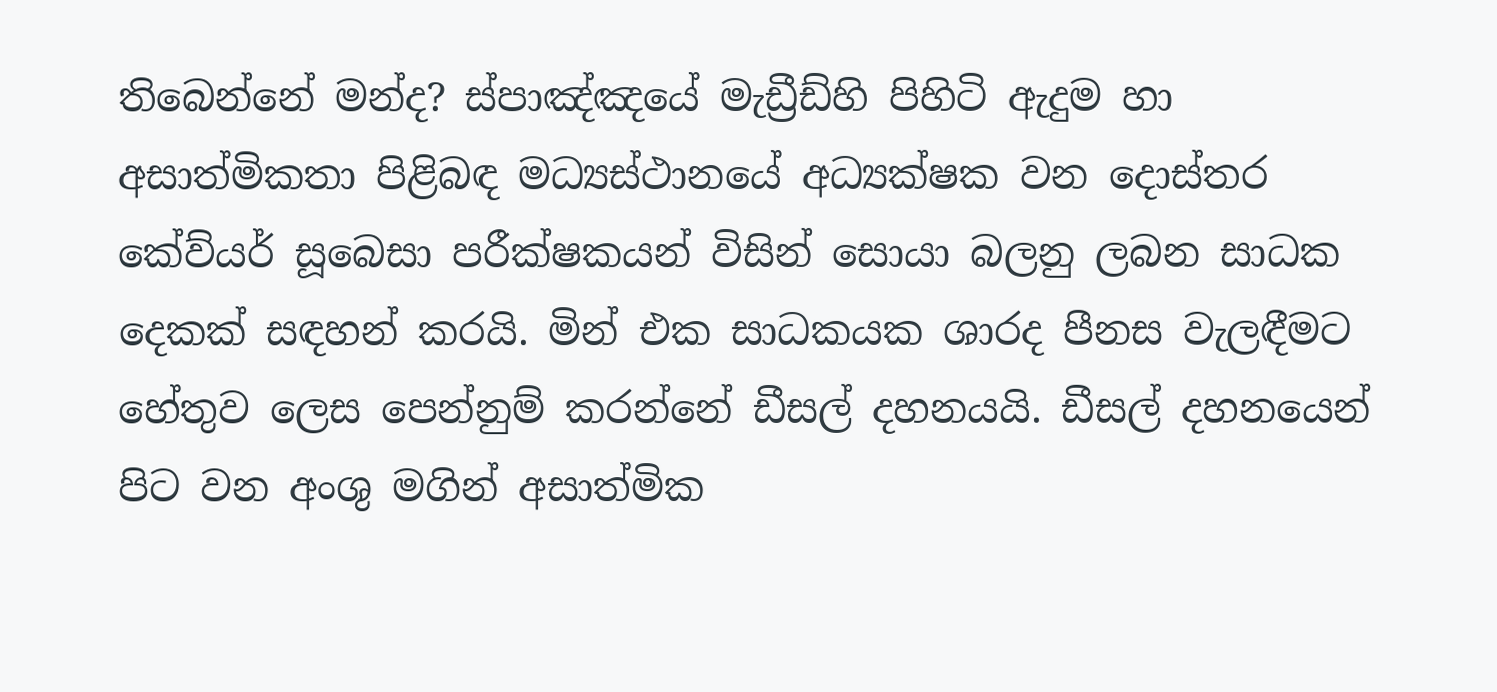තිබෙන්නේ මන්ද? ස්පාඤ්ඤයේ මැඩ්‍රීඩ්හි පිහිටි ඇදුම හා අසාත්මිකතා පිළිබඳ මධ්‍යස්ථානයේ අධ්‍යක්ෂක වන දොස්තර කේව්යර් සූබෙසා පරීක්ෂකයන් විසින් සොයා බලනු ලබන සාධක දෙකක් සඳහන් කරයි. මින් එක සාධකයක ශාරද පීනස වැලඳීමට හේතුව ලෙස පෙන්නුම් කරන්නේ ඩීසල් දහනයයි. ඩීසල් දහනයෙන් පිට වන අංශු මගින් අසාත්මික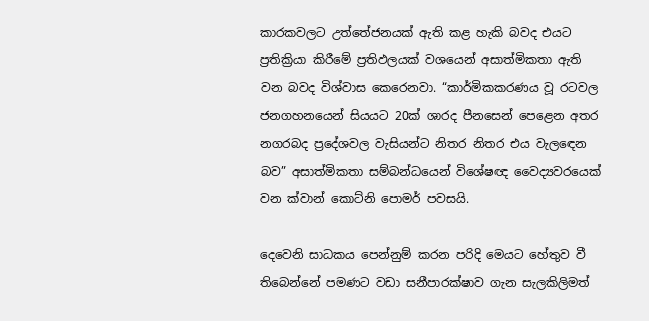කාරකවලට උත්තේජනයක් ඇති කළ හැකි බවද එයට ප්‍රතික්‍රියා කිරීමේ ප්‍රතිඵලයක් වශයෙන් අසාත්මිකතා ඇති වන බවද විශ්වාස කෙරෙනවා. “කාර්මිකකරණය වූ රටවල ජනගහනයෙන් සියයට 20ක් ශාරද පීනසෙන් පෙළෙන අතර නගරබද ප්‍රදේශවල වැසියන්ට නිතර නිතර එය වැලඳෙන බව” අසාත්මිකතා සම්බන්ධයෙන් විශේෂඥ වෛද්‍යවරයෙක් වන ක්වාන් කොට්නි පොමර් පවසයි.

දෙවෙනි සාධකය පෙන්නුම් කරන පරිදි මෙයට හේතුව වී තිබෙන්නේ පමණට වඩා සනීපාරක්ෂාව ගැන සැලකිලිමත්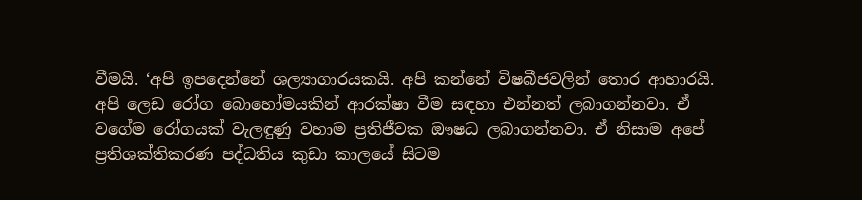වීමයි. ‘අපි ඉපදෙන්නේ ශල්‍යාගාරයකයි. අපි කන්නේ විෂබීජවලින් තොර ආහාරයි. අපි ලෙඩ රෝග බොහෝමයකින් ආරක්ෂා වීම සඳහා එන්නත් ලබාගන්නවා. ඒ වගේම රෝගයක් වැලඳුණු වහාම ප්‍රතිජීවක ඖෂධ ලබාගන්නවා. ඒ නිසාම අපේ ප්‍රතිශක්තිකරණ පද්ධතිය කුඩා කාලයේ සිටම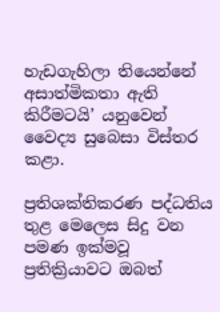හැඩගැහිලා තියෙන්නේ අසාත්මිකතා ඇති කිරීමටයි’ යනුවෙන් වෛද්‍ය සුබෙසා විස්තර කළා.

ප්‍රතිශක්තිකරණ පද්ධතිය තුළ මෙලෙස සිදු වන පමණ ඉක්මවූ ප්‍රතික්‍රියාවට ඔබත්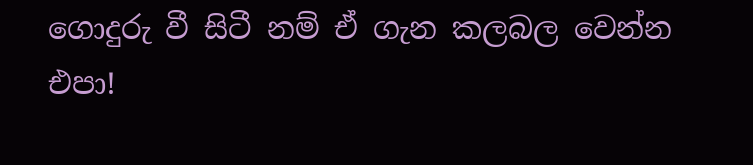ගොදුරු වී සිටී නම් ඒ ගැන කලබල වෙන්න එපා!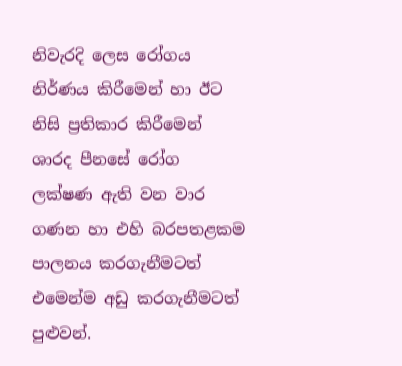නිවැරදි ලෙස රෝගය නිර්ණය කිරීමෙන් හා ඊට නිසි ප්‍රතිකාර කිරීමෙන් ශාරද පීනසේ රෝග ලක්ෂණ ඇති වන වාර ගණන හා එහි බරපතළකම පාලනය කරගැනීමටත් එමෙන්ම අඩු කරගැනීමටත් පුළුවන්.